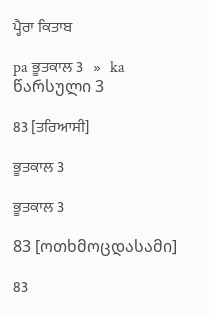ਪ੍ਹੈਰਾ ਕਿਤਾਬ

pa ਭੂਤਕਾਲ 3   »   ka წარსული 3

83 [ਤਰਿਆਸੀ]

ਭੂਤਕਾਲ 3

ਭੂਤਕਾਲ 3

83 [ოთხმოცდასამი]

83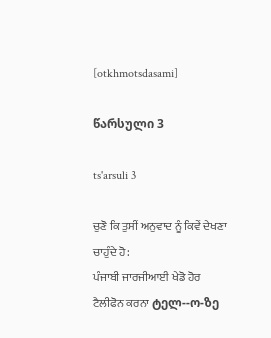[otkhmotsdasami]

წარსული 3

ts'arsuli 3

ਚੁਣੋ ਕਿ ਤੁਸੀਂ ਅਨੁਵਾਦ ਨੂੰ ਕਿਵੇਂ ਦੇਖਣਾ ਚਾਹੁੰਦੇ ਹੋ:
ਪੰਜਾਬੀ ਜਾਰਜੀਆਈ ਖੇਡੋ ਹੋਰ
ਟੈਲੀਫੋਨ ਕਰਨਾ ტელ--ო-ზე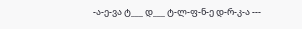-ა-ე-ვა ტ___ დ___ ტ-ლ-ფ-ნ-ე დ-რ-კ-ა ---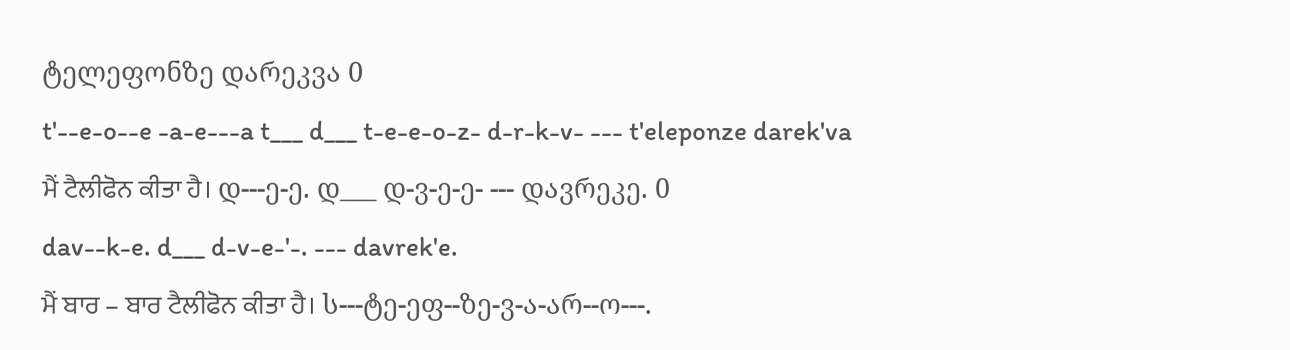ტელეფონზე დარეკვა 0
t'--e-o--e -a-e---a t___ d___ t-e-e-o-z- d-r-k-v- --- t'eleponze darek'va
ਮੈਂ ਟੈਲੀਫੋਨ ਕੀਤਾ ਹੈ। დ---ე-ე. დ___ დ-ვ-ე-ე- --- დავრეკე. 0
dav--k-e. d___ d-v-e-'-. --- davrek'e.
ਮੈਂ ਬਾਰ – ਬਾਰ ਟੈਲੀਫੋਨ ਕੀਤਾ ਹੈ। ს---ტე-ეფ--ზე-ვ-ა-არ--ო---.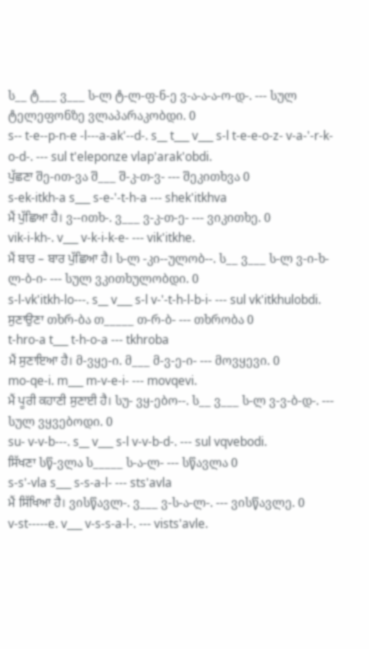ს__ ტ___ ვ___ ს-ლ ტ-ლ-ფ-ნ-ე ვ-ა-ა-ა-ო-დ-. --- სულ ტელეფონზე ვლაპარაკობდი. 0
s-- t-e--p-n-e -l---a-ak'--d-. s__ t___ v___ s-l t-e-e-o-z- v-a-'-r-k-o-d-. --- sul t'eleponze vlap'arak'obdi.
ਪੁੱਛਣਾ შე-ით-ვა შ___ შ-კ-თ-ვ- --- შეკითხვა 0
s-ek-itkh-a s___ s-e-'-t-h-a --- shek'itkhva
ਮੈਂ ਪੁੱਛਿਆ ਹੈ। ვ--ითხ-. ვ___ ვ-კ-თ-ე- --- ვიკითხე. 0
vik-i-kh-. v___ v-k-i-k-e- --- vik'itkhe.
ਮੈਂ ਬਾਰ – ਬਾਰ ਪੁੱਛਿਆ ਹੈ। ს-ლ -კი--ულობ--. ს__ ვ___ ს-ლ ვ-ი-ხ-ლ-ბ-ი- --- სულ ვკითხულობდი. 0
s-l-vk'itkh-lo---. s__ v___ s-l v-'-t-h-l-b-i- --- sul vk'itkhulobdi.
ਸੁਣਾਉਣਾ თხრ-ბა თ_____ თ-რ-ბ- --- თხრობა 0
t-hro-a t___ t-h-o-a --- tkhroba
ਮੈਂ ਸੁਣਾਇਆ ਹੈ। მ-ვყე-ი. მ___ მ-ვ-ე-ი- --- მოვყევი. 0
mo-qe-i. m___ m-v-e-i- --- movqevi.
ਮੈਂ ਪੂਰੀ ਕਹਾਣੀ ਸੁਣਾਈ ਹੈ। სუ- ვყ-ებო--. ს__ ვ___ ს-ლ ვ-ვ-ბ-დ-. --- სულ ვყვებოდი. 0
su- v-v-b---. s__ v___ s-l v-v-b-d-. --- sul vqvebodi.
ਸਿੱਖਣਾ სწ-ვლა ს_____ ს-ა-ლ- --- სწავლა 0
s-s'-vla s___ s-s-a-l- --- sts'avla
ਮੈਂ ਸਿੱਖਿਆ ਹੈ। ვისწავლ-. ვ___ ვ-ს-ა-ლ-. --- ვისწავლე. 0
v-st-----e. v___ v-s-s-a-l-. --- vists'avle.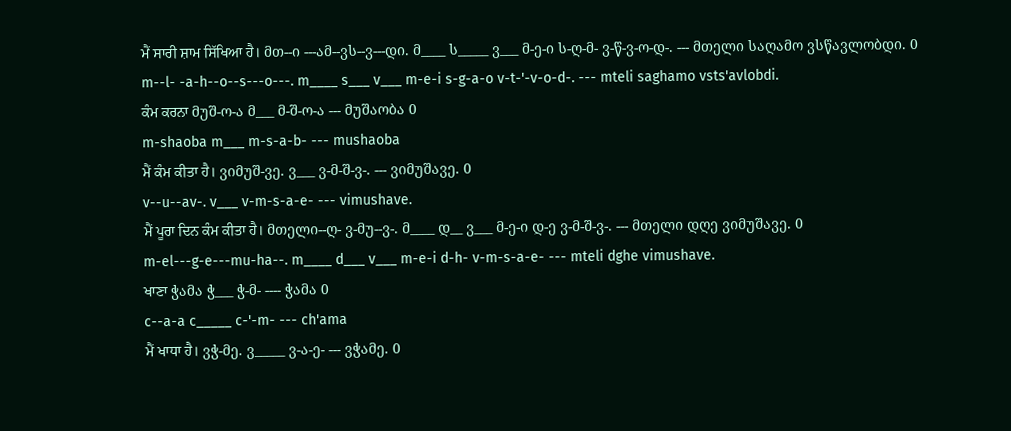ਮੈਂ ਸਾਰੀ ਸ਼ਾਮ ਸਿੱਖਿਆ ਹੈ। მთ--ი ---ამ--ვს--ვ---დი. მ____ ს_____ ვ___ მ-ე-ი ს-ღ-მ- ვ-წ-ვ-ო-დ-. --- მთელი საღამო ვსწავლობდი. 0
m--l- -a-h--o--s---o---. m____ s___ v___ m-e-i s-g-a-o v-t-'-v-o-d-. --- mteli saghamo vsts'avlobdi.
ਕੰਮ ਕਰਨਾ მუშ-ო-ა მ___ მ-შ-ო-ა --- მუშაობა 0
m-shaoba m___ m-s-a-b- --- mushaoba
ਮੈਂ ਕੰਮ ਕੀਤਾ ਹੈ। ვიმუშ-ვე. ვ___ ვ-მ-შ-ვ-. --- ვიმუშავე. 0
v--u--av-. v___ v-m-s-a-e- --- vimushave.
ਮੈਂ ਪੂਰਾ ਦਿਨ ਕੰਮ ਕੀਤਾ ਹੈ। მთელი--ღ- ვ-მუ--ვ-. მ____ დ__ ვ___ მ-ე-ი დ-ე ვ-მ-შ-ვ-. --- მთელი დღე ვიმუშავე. 0
m-el---g-e---mu-ha--. m____ d___ v___ m-e-i d-h- v-m-s-a-e- --- mteli dghe vimushave.
ਖਾਣਾ ჭამა ჭ___ ჭ-მ- ---- ჭამა 0
c--a-a c_____ c-'-m- --- ch'ama
ਮੈਂ ਖਾਧਾ ਹੈ। ვჭ-მე. ვ_____ ვ-ა-ე- --- ვჭამე. 0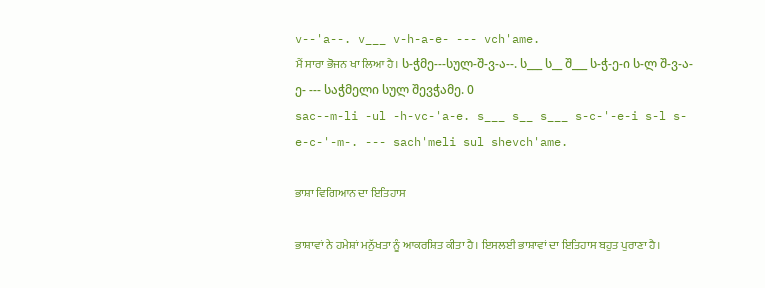v--'a--. v___ v-h-a-e- --- vch'ame.
ਮੈਂ ਸਾਰਾ ਭੋਜਨ ਖਾ ਲਿਆ ਹੈ। ს-ჭმე---სულ-შ-ვ-ა--. ს___ ს__ შ___ ს-ჭ-ე-ი ს-ლ შ-ვ-ა-ე- --- საჭმელი სულ შევჭამე. 0
sac--m-li -ul -h-vc-'a-e. s___ s__ s___ s-c-'-e-i s-l s-e-c-'-m-. --- sach'meli sul shevch'ame.

ਭਾਸ਼ਾ ਵਿਗਿਆਨ ਦਾ ਇਤਿਹਾਸ

ਭਾਸ਼ਾਵਾਂ ਨੇ ਹਮੇਸ਼ਾਂ ਮਨੁੱਖਤਾ ਨੂੰ ਆਕਰਸ਼ਿਤ ਕੀਤਾ ਹੈ। ਇਸਲਈ ਭਾਸ਼ਾਵਾਂ ਦਾ ਇਤਿਹਾਸ ਬਹੁਤ ਪੁਰਾਣਾ ਹੈ।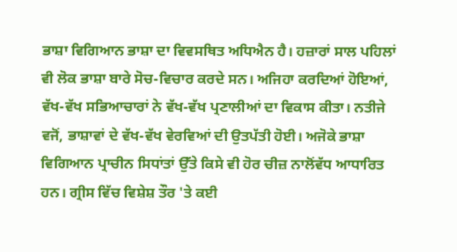ਭਾਸ਼ਾ ਵਿਗਿਆਨ ਭਾਸ਼ਾ ਦਾ ਵਿਵਸਥਿਤ ਅਧਿਐਨ ਹੈ। ਹਜ਼ਾਰਾਂ ਸਾਲ ਪਹਿਲਾਂ ਵੀ ਲੋਕ ਭਾਸ਼ਾ ਬਾਰੇ ਸੋਚ-ਵਿਚਾਰ ਕਰਦੇ ਸਨ। ਅਜਿਹਾ ਕਰਦਿਆਂ ਹੋਇਆਂ, ਵੱਖ-ਵੱਖ ਸਭਿਆਚਾਰਾਂ ਨੇ ਵੱਖ-ਵੱਖ ਪ੍ਰਣਾਲੀਆਂ ਦਾ ਵਿਕਾਸ ਕੀਤਾ। ਨਤੀਜੇ ਵਜੋਂ, ਭਾਸ਼ਾਵਾਂ ਦੇ ਵੱਖ-ਵੱਖ ਵੇਰਵਿਆਂ ਦੀ ਉਤਪੱਤੀ ਹੋਈ। ਅਜੋਕੇ ਭਾਸ਼ਾ ਵਿਗਿਆਨ ਪ੍ਰਾਚੀਨ ਸਿਧਾਂਤਾਂ ਉੱਤੇ ਕਿਸੇ ਵੀ ਹੋਰ ਚੀਜ਼ ਨਾਲੋਂਵੱਧ ਆਧਾਰਿਤ ਹਨ। ਗ੍ਰੀਸ ਵਿੱਚ ਵਿਸ਼ੇਸ਼ ਤੌਰ 'ਤੇ ਕਈ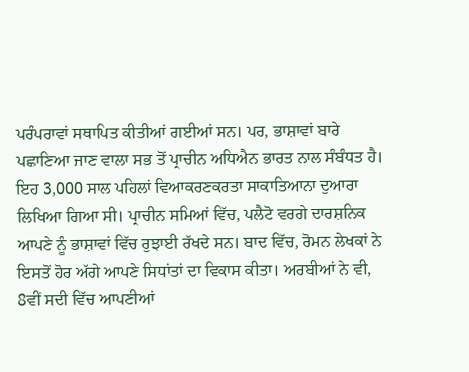ਪਰੰਪਰਾਵਾਂ ਸਥਾਪਿਤ ਕੀਤੀਆਂ ਗਈਆਂ ਸਨ। ਪਰ, ਭਾਸ਼ਾਵਾਂ ਬਾਰੇ ਪਛਾਣਿਆ ਜਾਣ ਵਾਲਾ ਸਭ ਤੋਂ ਪ੍ਰਾਚੀਨ ਅਧਿਐਨ ਭਾਰਤ ਨਾਲ ਸੰਬੰਧਤ ਹੈ। ਇਹ 3,000 ਸਾਲ ਪਹਿਲਾਂ ਵਿਆਕਰਣਕਰਤਾ ਸਾਕਾਤਿਆਨਾ ਦੁਆਰਾ ਲਿਖਿਆ ਗਿਆ ਸੀ। ਪ੍ਰਾਚੀਨ ਸਮਿਆਂ ਵਿੱਚ, ਪਲੈਟੋ ਵਰਗੇ ਦਾਰਸ਼ਨਿਕ ਆਪਣੇ ਨੂੰ ਭਾਸ਼ਾਵਾਂ ਵਿੱਚ ਰੁਝਾਈ ਰੱਖਦੇ ਸਨ। ਬਾਦ ਵਿੱਚ, ਰੋਮਨ ਲੇਖਕਾਂ ਨੇ ਇਸਤੋਂ ਹੋਰ ਅੱਗੇ ਆਪਣੇ ਸਿਧਾਂਤਾਂ ਦਾ ਵਿਕਾਸ ਕੀਤਾ। ਅਰਬੀਆਂ ਨੇ ਵੀ, 8ਵੀਂ ਸਦੀ ਵਿੱਚ ਆਪਣੀਆਂ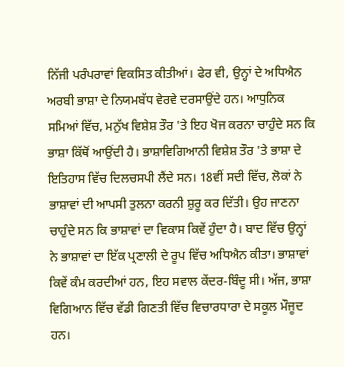ਨਿੱਜੀ ਪਰੰਪਰਾਵਾਂ ਵਿਕਸਿਤ ਕੀਤੀਆਂ। ਫੇਰ ਵੀ, ਉਨ੍ਹਾਂ ਦੇ ਅਧਿਐਨ ਅਰਬੀ ਭਾਸ਼ਾ ਦੇ ਨਿਯਮਬੱਧ ਵੇਰਵੇ ਦਰਸਾਉਂਦੇ ਹਨ। ਆਧੁਨਿਕ ਸਮਿਆਂ ਵਿੱਚ, ਮਨੁੱਖ ਵਿਸ਼ੇਸ਼ ਤੌਰ 'ਤੇ ਇਹ ਖੋਜ ਕਰਨਾ ਚਾਹੁੰਦੇ ਸਨ ਕਿ ਭਾਸ਼ਾ ਕਿੱਥੋਂ ਆਉਂਦੀ ਹੈ। ਭਾਸ਼ਾਵਿਗਿਆਨੀ ਵਿਸ਼ੇਸ਼ ਤੌਰ 'ਤੇ ਭਾਸ਼ਾ ਦੇ ਇਤਿਹਾਸ ਵਿੱਚ ਦਿਲਚਸਪੀ ਲੈਂਦੇ ਸਨ। 18ਵੀਂ ਸਦੀ ਵਿੱਚ, ਲੋਕਾਂ ਨੇ ਭਾਸ਼ਾਵਾਂ ਦੀ ਆਪਸੀ ਤੁਲਨਾ ਕਰਨੀ ਸ਼ੁਰੂ ਕਰ ਦਿੱਤੀ। ਉਹ ਜਾਣਨਾ ਚਾਹੁੰਦੇ ਸਨ ਕਿ ਭਾਸ਼ਾਵਾਂ ਦਾ ਵਿਕਾਸ ਕਿਵੇਂ ਹੁੰਦਾ ਹੈ। ਬਾਦ ਵਿੱਚ ਉਨ੍ਹਾਂ ਨੇ ਭਾਸ਼ਾਵਾਂ ਦਾ ਇੱਕ ਪ੍ਰਣਾਲੀ ਦੇ ਰੂਪ ਵਿੱਚ ਅਧਿਐਨ ਕੀਤਾ। ਭਾਸ਼ਾਵਾਂ ਕਿਵੇਂ ਕੰਮ ਕਰਦੀਆਂ ਹਨ, ਇਹ ਸਵਾਲ ਕੇਂਦਰ-ਬਿੰਦੂ ਸੀ। ਅੱਜ, ਭਾਸ਼ਾ ਵਿਗਿਆਨ ਵਿੱਚ ਵੱਡੀ ਗਿਣਤੀ ਵਿੱਚ ਵਿਚਾਰਧਾਰਾ ਦੇ ਸਕੂਲ ਮੌਜੂਦ ਹਨ।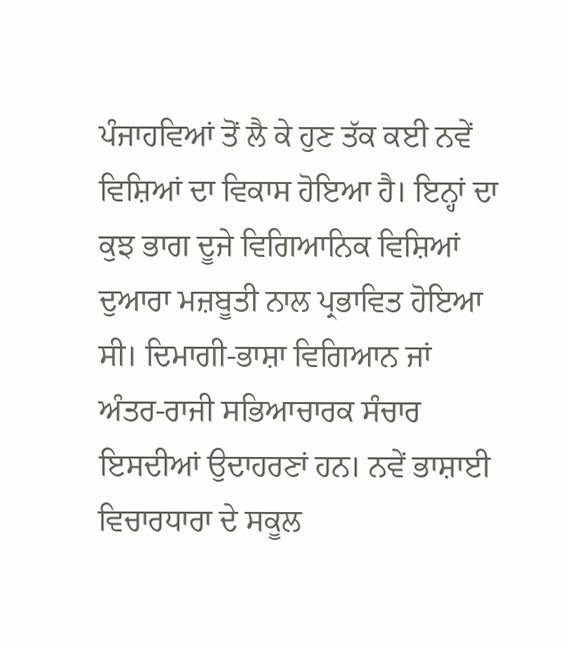ਪੰਜਾਹਵਿਆਂ ਤੋਂ ਲੈ ਕੇ ਹੁਣ ਤੱਕ ਕਈ ਨਵੇਂ ਵਿਸ਼ਿਆਂ ਦਾ ਵਿਕਾਸ ਹੋਇਆ ਹੈ। ਇਨ੍ਹਾਂ ਦਾ ਕੁਝ ਭਾਗ ਦੂਜੇ ਵਿਗਿਆਨਿਕ ਵਿਸ਼ਿਆਂ ਦੁਆਰਾ ਮਜ਼ਬੂਤੀ ਨਾਲ ਪ੍ਰਭਾਵਿਤ ਹੋਇਆ ਸੀ। ਦਿਮਾਗੀ-ਭਾਸ਼ਾ ਵਿਗਿਆਨ ਜਾਂ ਅੰਤਰ-ਰਾਜੀ ਸਭਿਆਚਾਰਕ ਸੰਚਾਰ ਇਸਦੀਆਂ ਉਦਾਹਰਣਾਂ ਹਨ। ਨਵੇਂ ਭਾਸ਼ਾਈ ਵਿਚਾਰਧਾਰਾ ਦੇ ਸਕੂਲ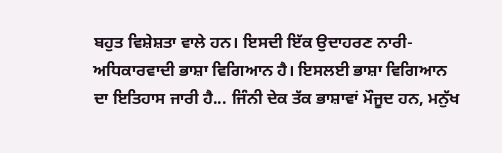ਬਹੁਤ ਵਿਸ਼ੇਸ਼ਤਾ ਵਾਲੇ ਹਨ। ਇਸਦੀ ਇੱਕ ਉਦਾਹਰਣ ਨਾਰੀ-ਅਧਿਕਾਰਵਾਦੀ ਭਾਸ਼ਾ ਵਿਗਿਆਨ ਹੈ। ਇਸਲਈ ਭਾਸ਼ਾ ਵਿਗਿਆਨ ਦਾ ਇਤਿਹਾਸ ਜਾਰੀ ਹੈ... ਜਿੰਨੀ ਦੇਕ ਤੱਕ ਭਾਸ਼ਾਵਾਂ ਮੌਜੂਦ ਹਨ, ਮਨੁੱਖ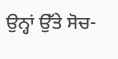ਉਨ੍ਹਾਂ ਉੱਤੇ ਸੋਚ-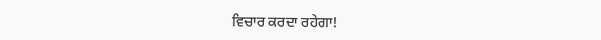ਵਿਚਾਰ ਕਰਦਾ ਰਹੇਗਾ!